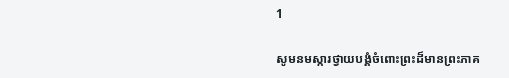1

សូមនមស្ការថ្វាយបង្គំចំពោះព្រះដ៏មានព្រះភាគ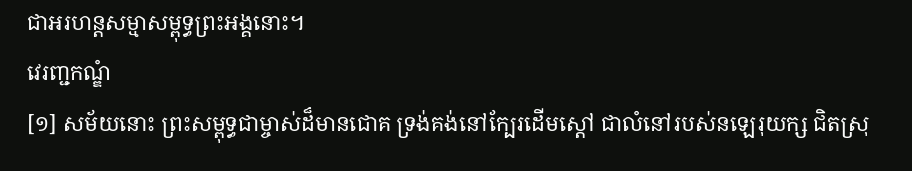ជាអរហន្តសម្មាសម្ពុទ្ធព្រះអង្គនោះ។
វេរញ្ជកណ្ឌំ
[១] សម័យនោះ ព្រះសម្ពុទ្ធជាម្ចាស់ដ៏មានជោគ ទ្រង់គង់នៅក្បែរដើមស្តៅ ជាលំនៅរបស់នឡេរុយក្ស ជិតស្រុ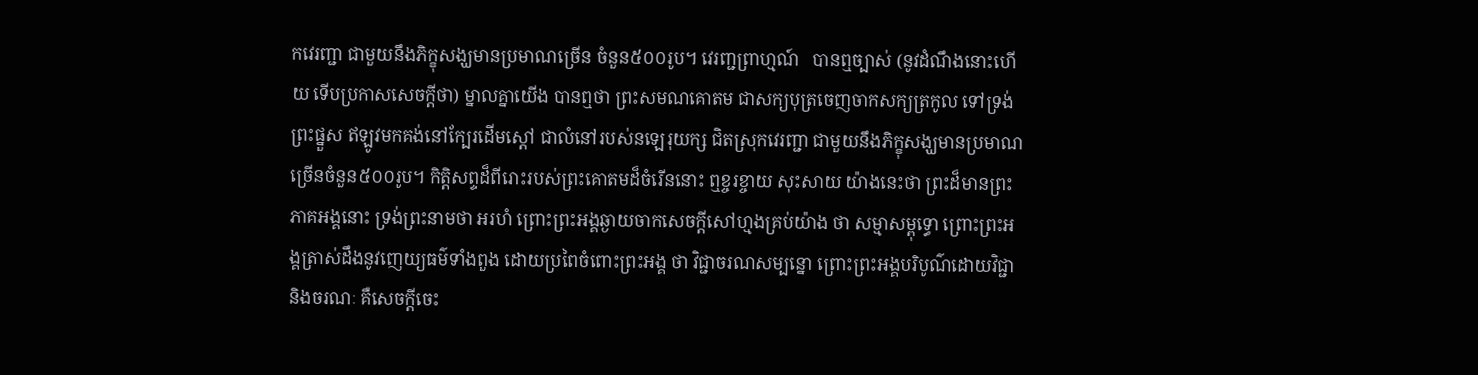កវេរញ្ជា ជាមួយនឹងភិក្ខុសង្ឃមានប្រមាណច្រើន ចំនួន៥០០រូប។ វេរញ្ជព្រាហ្មណ៍   បានឮច្បាស់ (នូវដំណឹងនោះហើយ ទើបប្រកាសសេចក្តីថា) ម្នាលគ្នាយើង បានឮថា ព្រះសមណគោតម ជាសក្យបុត្រចេញចាកសក្យត្រកូល ទៅទ្រង់ព្រះផ្នួស ឥឡូវមកគង់នៅក្បែរដើមស្តៅ ជាលំនៅរបស់នឡេរុយក្ស ជិតស្រុកវេរញ្ជា ជាមួយនឹងភិក្ខុសង្ឃមានប្រមាណច្រើនចំនួន៥០០រូប។ កិត្តិសព្ទដ៏ពីរោះរបស់ព្រះគោតមដ៏ចំរើននោះ ឮខ្ចរខ្ចាយ សុះសាយ យ៉ាងនេះថា ព្រះដ៏មានព្រះភាគអង្គនោះ ទ្រង់ព្រះនាមថា អរហំ ព្រោះព្រះអង្គឆ្ងាយចាកសេចក្តីសៅហ្មងគ្រប់យ៉ាង ថា សម្មាសម្ពុទ្ធោ ព្រោះព្រះអង្គត្រាស់ដឹងនូវញេយ្យធម៌ទាំងពួង ដោយប្រពៃចំពោះព្រះអង្គ ថា វិជ្ជាចរណសម្បន្នោ ព្រោះព្រះអង្គបរិបូណ៌ដោយវិជ្ជា និងចរណៈ គឺសេចក្តីចេះ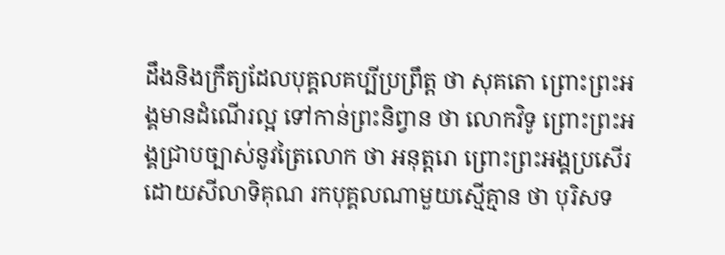ដឹងនិងក្រឹត្យដែលបុគ្គលគប្បីប្រព្រឹត្ត ថា សុគតោ ព្រោះព្រះអង្គមានដំណើរល្អ ទៅកាន់ព្រះនិព្វាន ថា លោកវិទូ ព្រោះព្រះអង្គជ្រាបច្បាស់នូវត្រៃលោក ថា អនុត្តរោ ព្រោះព្រះអង្គប្រសើរ ដោយសីលាទិគុណ រកបុគ្គលណាមួយស្មើគ្មាន ថា បុរិសទ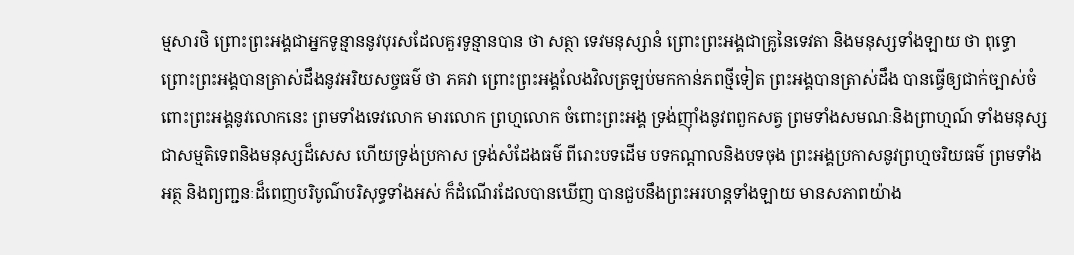ម្មសារថិ ព្រោះព្រះអង្គជាអ្នកទូន្មាននូវបុរសដែលគួរទូន្មានបាន ថា សត្ថា ទេវមនុស្សានំ ព្រោះព្រះអង្គជាគ្រូនៃទេវតា និងមនុស្សទាំងឡាយ ថា ពុទ្ធោ ព្រោះព្រះអង្គបានត្រាស់ដឹងនូវអរិយសច្ចធម៌ ថា ភគវា ព្រោះព្រះអង្គលែងវិលត្រឡប់មកកាន់ភពថ្មីទៀត ព្រះអង្គបានត្រាស់ដឹង បានធ្វើឲ្យជាក់ច្បាស់ចំពោះព្រះអង្គនូវលោកនេះ ព្រមទាំងទេវលោក មារលោក ព្រហ្មលោក ចំពោះព្រះអង្គ ទ្រង់ញ៉ាំងនូវពពួកសត្វ ព្រមទាំងសមណៈនិងព្រាហ្មណ៍ ទាំងមនុស្សជាសម្មតិទេពនិងមនុស្សដ៏សេស ហើយទ្រង់ប្រកាស ទ្រង់សំដែងធម៌ ពីរោះបទដើម បទកណ្តាលនិងបទចុង ព្រះអង្គប្រកាសនូវព្រហ្មចរិយធម៌ ព្រមទាំងអត្ថ និងព្យញ្ជនៈដ៏ពេញបរិបូណ៌បរិសុទ្ធទាំងអស់ ក៏ដំណើរដែលបានឃើញ បានជួបនឹងព្រះអរហន្តទាំងឡាយ មានសភាពយ៉ាង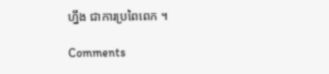ហ្នឹង ជាការប្រពៃពេក ។

Comments